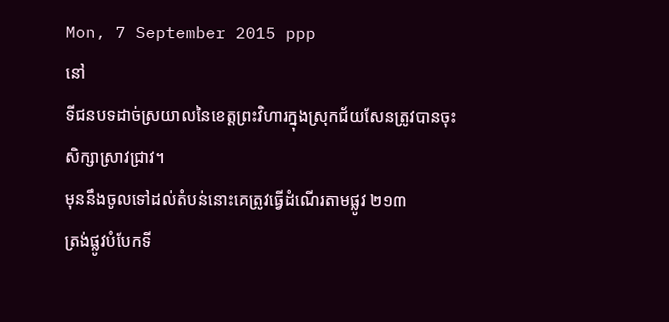Mon, 7 September 2015 ppp
នៅ
ទីជនបទដាច់ស្រយាលនៃខេត្តព្រះវិហារក្នុងស្រុកជ័យសែនត្រូវបានចុះ
សិក្សាស្រាវជ្រាវ។
មុននឹងចូលទៅដល់តំបន់នោះគេត្រូវធ្វើដំណើរតាមផ្លូវ ២១៣
ត្រង់ផ្លូវបំបែកទី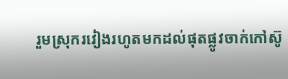រួមស្រុករវៀងរហូតមកដល់ផុតផ្លូវចាក់កៅស៊ូ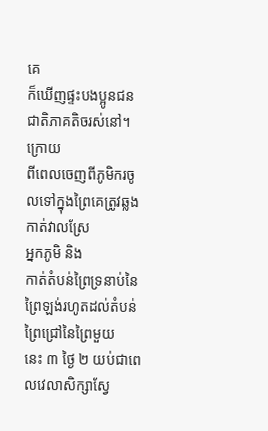គេ
ក៏ឃើញផ្ទះបងប្អូនជនជាតិភាគតិចរស់នៅ។
ក្រោយ
ពីពេលចេញពីភូមិករចូលទៅក្នុងព្រៃគេត្រូវឆ្លងកាត់វាលស្រែ
អ្នកភូមិ និង
កាត់តំបន់ព្រៃទ្រនាប់នៃព្រៃឡង់រហូតដល់តំបន់ព្រៃជ្រៅនៃព្រៃមួយ
នេះ ៣ ថ្ងៃ ២ យប់ជាពេលវេលាសិក្សាស្វែ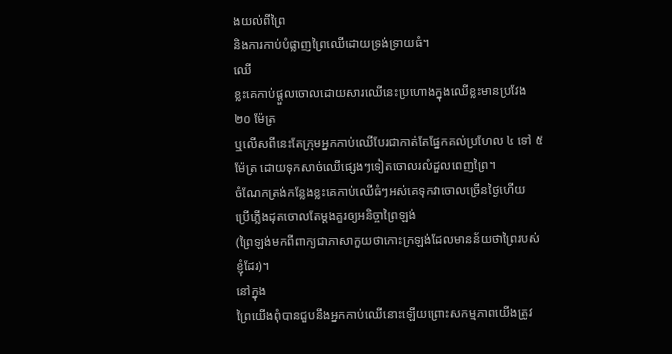ងយល់ពីព្រៃ
និងការកាប់បំផ្លាញព្រៃឈើដោយទ្រង់ទ្រាយធំ។
ឈើ
ខ្លះគេកាប់ផ្តួលចោលដោយសារឈើនេះប្រហោងក្នុងឈើខ្លះមានប្រវែង
២០ ម៉ែត្រ
ឬលើសពីនេះតែក្រុមអ្នកកាប់ឈើបែរជាកាត់តែផ្នែកគល់ប្រហែល ៤ ទៅ ៥
ម៉ែត្រ ដោយទុកសាច់ឈើផ្សេងៗទៀតចោលរលំដួលពេញព្រៃ។
ចំណែកត្រង់កន្លែងខ្លះគេកាប់ឈើធំៗអស់គេទុកវាចោលច្រើនថ្ងៃហើយ
ប្រើភ្លើងដុតចោលតែម្តងគួរឲ្យអនិច្ចាព្រៃឡង់
(ព្រៃឡង់មកពីពាក្យជាភាសាកួយថាកោះក្រឡង់ដែលមានន័យថាព្រៃរបស់
ខ្ញុំដែរ)។
នៅក្នុង
ព្រៃយើងពុំបានជួបនឹងអ្នកកាប់ឈើនោះឡើយព្រោះសកម្មភាពយើងត្រូវ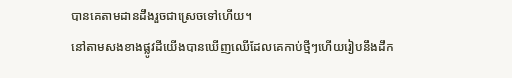បានគេតាមដានដឹងរួចជាស្រេចទៅហើយ។
នៅតាមសងខាងផ្លូវដីយើងបានឃើញឈើដែលគេកាប់ថ្មីៗហើយរៀបនឹងដឹក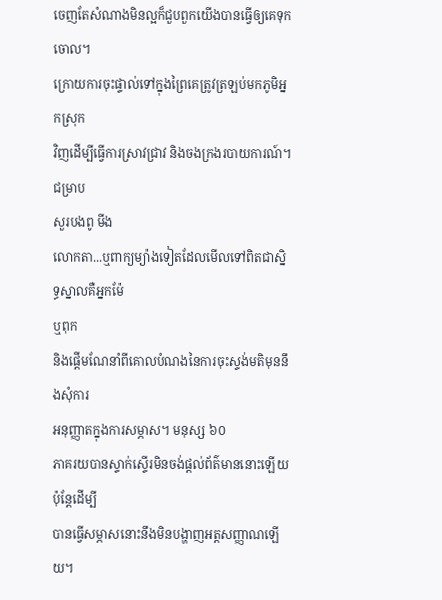ចេញតែសំណាងមិនល្អក៏ជួបពួកយើងបានធ្វើឲ្យគេទុកចោល។
ក្រោយការចុះផ្ទាល់ទៅក្នុងព្រៃគេត្រូវត្រឡប់មកភូមិអ្នកស្រុក
វិញដើម្បីធ្វើការស្រាវជ្រាវ និងចងក្រងរបាយការណ៍។
ជម្រាប
សួរបងពូ មីង
លោកតា...ឬពាក្យម្យ៉ាងទៀតដែលមើលទៅពិតជាស្និទ្ធស្នាលគឺអ្នកម៉ែ
ឬពុក
និងផ្តើមណែនាំពីគោលបំណងនៃការចុះស្ទង់មតិមុននឹងសុំការ
អនុញ្ញាតក្នុងការសម្ភាស។ មនុស្ស ៦០
ភាគរយបានស្ទាក់ស្ទើរមិនចង់ផ្តល់ព័ត៌មាននោះឡើយប៉ុន្តែដើម្បី
បានធ្វើសម្ភាសនោះនឹងមិនបង្ហាញអត្ដសញ្ញាណឡើយ។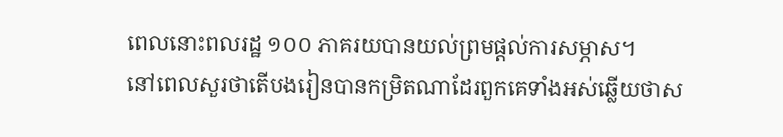ពេលនោះពលរដ្ឋ ១០០ ភាគរយបានយល់ព្រមផ្តល់ការសម្ភាស។
នៅពេលសួរថាតើបងរៀនបានកម្រិតណាដែរពួកគេទាំងអស់ឆ្លើយថាស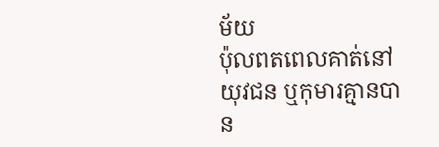ម័យ
ប៉ុលពតពេលគាត់នៅយុវជន ឬកុមារគ្មានបាន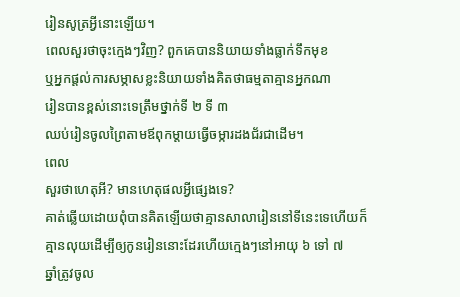រៀនសូត្រអ្វីនោះឡើយ។
ពេលសួរថាចុះក្មេងៗវិញ? ពួកគេបាននិយាយទាំងធ្លាក់ទឹកមុខ
ឬអ្នកផ្តល់ការសម្ភាសខ្លះនិយាយទាំងគិតថាធម្មតាគ្មានអ្នកណា
រៀនបានខ្ពស់នោះទេត្រឹមថ្នាក់ទី ២ ទី ៣
ឈប់រៀនចូលព្រៃតាមឪពុកម្តាយធ្វើចម្ការដងជ័រជាដើម។
ពេល
សួរថាហេតុអី? មានហេតុផលអ្វីផ្សេងទេ?
គាត់ឆ្លើយដោយពុំបានគិតឡើយថាគ្មានសាលារៀននៅទីនេះទេហើយក៏
គ្មានលុយដើម្បីឲ្យកូនរៀននោះដែរហើយក្មេងៗនៅអាយុ ៦ ទៅ ៧
ឆ្នាំត្រូវចូល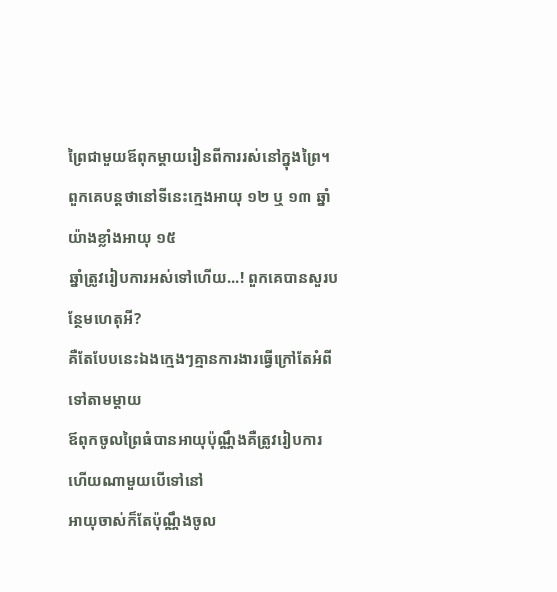ព្រៃជាមួយឪពុកម្តាយរៀនពីការរស់នៅក្នុងព្រៃ។
ពួកគេបន្ដថានៅទីនេះក្មេងអាយុ ១២ ឬ ១៣ ឆ្នាំយ៉ាងខ្លាំងអាយុ ១៥
ឆ្នាំត្រូវរៀបការអស់ទៅហើយ...! ពួកគេបានសួរបន្ថែមហេតុអី?
គឺតែបែបនេះឯងក្មេងៗគ្មានការងារធ្វើក្រៅតែអំពីទៅតាមម្តាយ
ឪពុកចូលព្រៃធំបានអាយុប៉ុណ្ណឹងគឺត្រូវរៀបការហើយណាមួយបើទៅនៅ
អាយុចាស់ក៏តែប៉ុណ្ណឹងចូល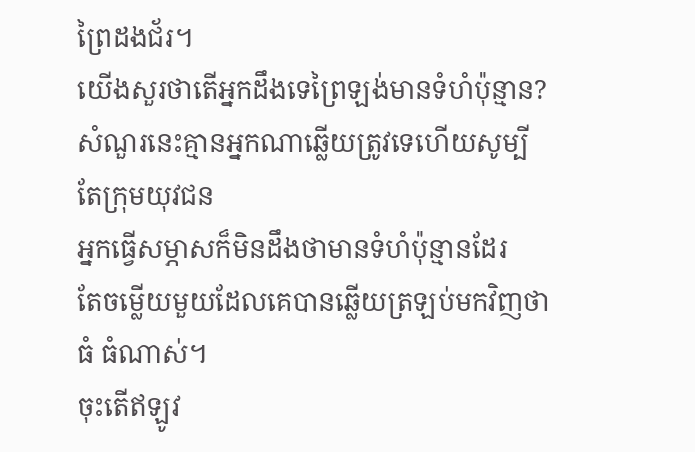ព្រៃដងជ័រ។
យើងសួរថាតើអ្នកដឹងទេព្រៃឡង់មានទំហំប៉ុន្មាន?
សំណួរនេះគ្មានអ្នកណាឆ្លើយត្រូវទេហើយសូម្បីតែក្រុមយុវជន
អ្នកធ្វើសម្ភាសក៏មិនដឹងថាមានទំហំប៉ុន្មានដែរ
តែចម្លើយមួយដែលគេបានឆ្លើយត្រឡប់មកវិញថាធំ ធំណាស់។
ចុះតើឥឡូវ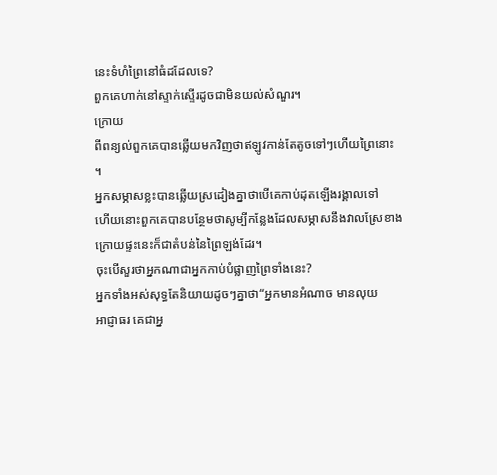នេះទំហំព្រៃនៅធំដដែលទេ?
ពួកគេហាក់នៅស្ទាក់ស្ទើរដូចជាមិនយល់សំណួរ។
ក្រោយ
ពីពន្យល់ពួកគេបានឆ្លើយមកវិញថាឥឡូវកាន់តែតូចទៅៗហើយព្រៃនោះ
។
អ្នកសម្ភាសខ្លះបានឆ្លើយស្រដៀងគ្នាថាបើគេកាប់ដុតឡើងរង្គាលទៅ
ហើយនោះពួកគេបានបន្ថែមថាសូម្បីកន្លែងដែលសម្ភាសនឹងវាលស្រែខាង
ក្រោយផ្ទះនេះក៏ជាតំបន់នៃព្រៃឡង់ដែរ។
ចុះបើសួរថាអ្នកណាជាអ្នកកាប់បំផ្លាញព្រៃទាំងនេះ?
អ្នកទាំងអស់សុទ្ធតែនិយាយដូចៗគ្នាថា“អ្នកមានអំណាច មានលុយ
អាជ្ញាធរ គេជាអ្ន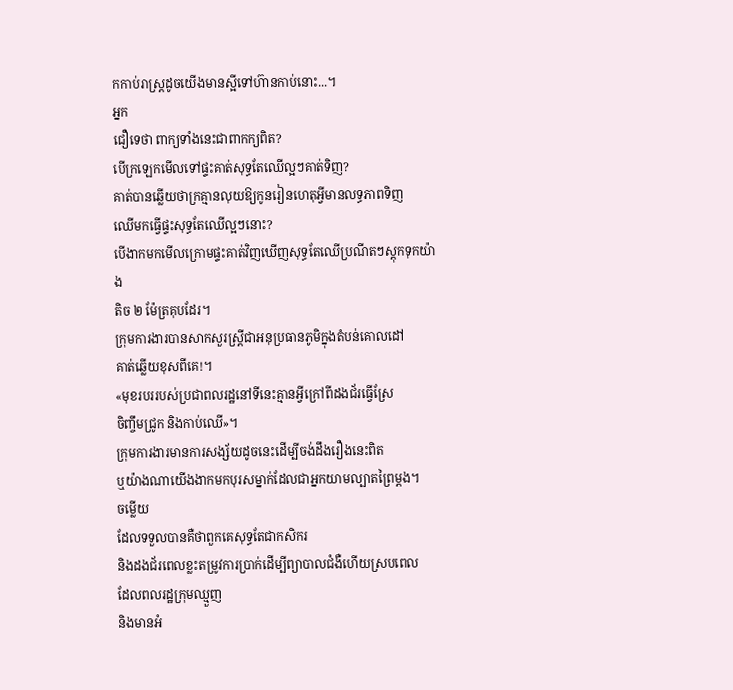កកាប់រាស្ត្រដូចយើងមានស្អីទៅហ៊ានកាប់នោះ...។
អ្នក
ជឿទេថា ពាក្យទាំងនេះជាពាកក្យពិត?
បើក្រឡេកមើលទៅផ្ទះគាត់សុទ្ធតែឈើល្អៗគាត់ទិញ?
គាត់បានឆ្លើយថាក្រគ្មានលុយឱ្យកូនរៀនហេតុអ្វីមានលទ្ធភាពទិញ
ឈើមកធ្វើផ្ទះសុទ្ធតែឈើល្អៗនោះ?
បើងាកមកមើលក្រោមផ្ទះគាត់វិញឃើញសុទ្ធតែឈើប្រណីតៗស្តុកទុកយ៉ាង
តិច ២ ម៉ែត្រគុបដែរ។
ក្រុមការងារបានសាកសួរស្ដ្រីជាអនុប្រធានភូមិក្នុងតំបន់គោលដៅ
គាត់ឆ្លើយខុសពីគេ!។
«មុខរបររបស់ប្រជាពលរដ្ឋនៅទីនេះគ្មានអ្វីក្រៅពីដងជ័រធ្វើស្រែ
ចិញ្ចឹមជ្រូក និងកាប់ឈើ»។
ក្រុមការងារមានការសង្ស័យដូចនេះដើម្បីចង់ដឹងរឿងនេះពិត
ឬយ៉ាងណាយើងងាកមកបុរសម្នាក់ដែលជាអ្នកយាមល្បាតព្រៃម្តង។
ចម្លើយ
ដែលទទួលបានគឺថាពួកគេសុទ្ធតែជាកសិករ
និងដងជ័រពេលខ្លះតម្រូវការប្រាក់ដើម្បីព្យាបាលជំងឺហើយស្របពេល
ដែលពលរដ្ឋក្រុមឈ្មួញ
និងមានអំ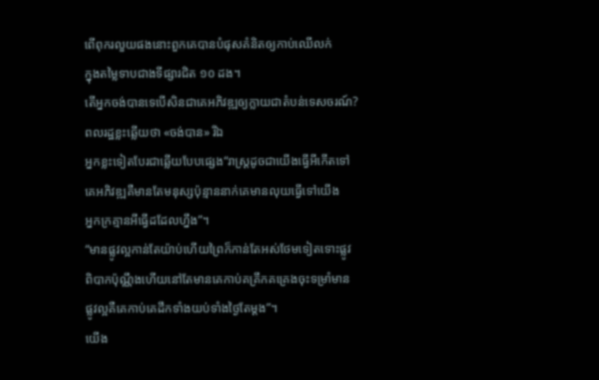ពើពុករលួយផងនោះពួកគេបានបំផុសគំនិតឲ្យកាប់ឈើលក់
ក្នុងតម្លៃទាបជាងទីផ្សារជិត ១០ ដង។
តើអ្នកចង់បានទេបើសិនជាគេអភិវឌ្ឍឲ្យក្លាយជាតំបន់ទេសចរណ៍?
ពលរដ្ឋខ្លះឆ្លើយថា «ចង់បាន» រីឯ
អ្នកខ្លះទៀតបែរជាឆ្លើយបែបផ្សេង“រាស្ត្រដូចជាយើងធ្វើអីកើតទៅ
គេអភិវឌ្ឍគឺមានតែមនុស្សប៉ុន្មាននាក់គេមានលុយធ្វើទៅយើង
អ្នកក្រគ្មានអីធ្វើដដែលហ្នឹង”។
“មានផ្លូវល្អកាន់តែយ៉ាប់ហើយព្រៃក៏កាន់តែអស់ថែមទៀតទោះផ្លូវ
ពិបាកប៉ុណ្ណឹងហើយនៅតែមានគេកាប់គគ្រឹកគគ្រេងចុះទម្រាំមាន
ផ្លូវល្អគឺគេកាប់គេដឹកទាំងយប់ទាំងថ្ងៃតែម្តង”។
យើង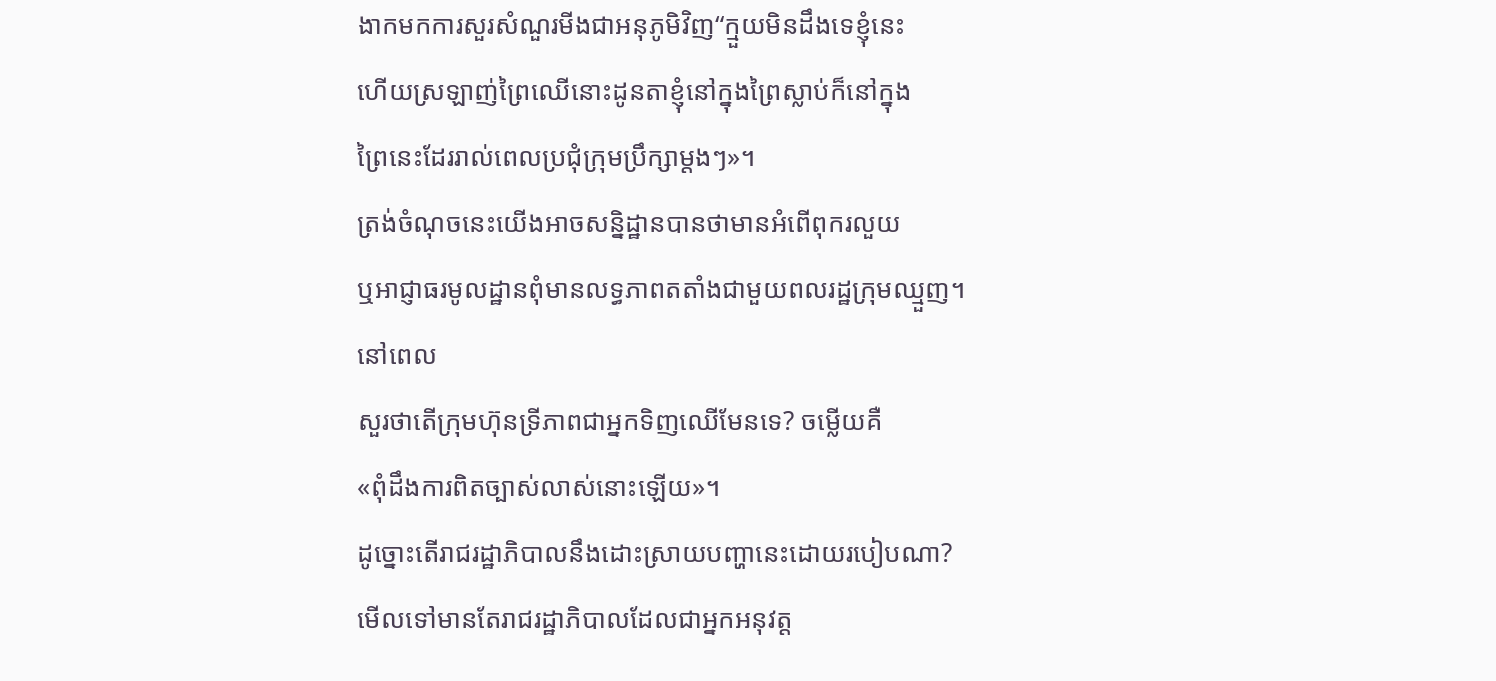ងាកមកការសួរសំណួរមីងជាអនុភូមិវិញ“ក្មួយមិនដឹងទេខ្ញុំនេះ
ហើយស្រឡាញ់ព្រៃឈើនោះដូនតាខ្ញុំនៅក្នុងព្រៃស្លាប់ក៏នៅក្នុង
ព្រៃនេះដែររាល់ពេលប្រជុំក្រុមប្រឹក្សាម្តងៗ»។
ត្រង់ចំណុចនេះយើងអាចសន្និដ្ឋានបានថាមានអំពើពុករលួយ
ឬអាជ្ញាធរមូលដ្ឋានពុំមានលទ្ធភាពតតាំងជាមួយពលរដ្ឋក្រុមឈ្មួញ។
នៅពេល
សួរថាតើក្រុមហ៊ុនទ្រីភាពជាអ្នកទិញឈើមែនទេ? ចម្លើយគឺ
«ពុំដឹងការពិតច្បាស់លាស់នោះឡើយ»។
ដូច្នោះតើរាជរដ្ឋាភិបាលនឹងដោះស្រាយបញ្ហានេះដោយរបៀបណា?
មើលទៅមានតែរាជរដ្ឋាភិបាលដែលជាអ្នកអនុវត្ត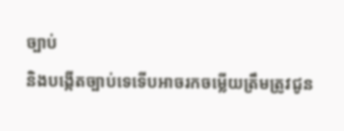ច្បាប់
និងបង្កើតច្បាប់ទេទើបអាចរកចម្លើយត្រឹមត្រូវជូន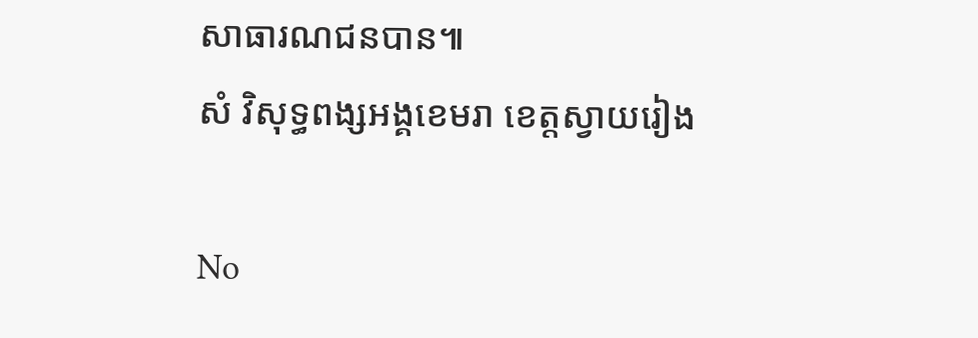សាធារណជនបាន៕
សំ វិសុទ្ធពង្សអង្គខេមរា ខេត្តស្វាយរៀង

No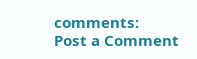comments:
Post a Comment